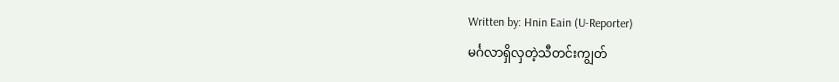Written by: Hnin Eain (U-Reporter)
မင်္ဂလာရှိလှတဲ့သီတင်းကျွတ်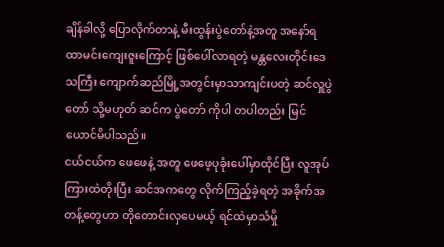ချိန်ခါလို့ ပြောလိုက်တာနဲ့ မီးထွန်းပွဲတော်နဲ့အတူ အနော်ရထာမင်းကျေးဇူးကြောင့် ဖြစ်ပေါ်လာရတဲ့ မန္တလေးတိုင်းဒေသကြီး ကျောက်ဆည်မြို့အတွင်းမှာသာကျင်းပတဲ့ ဆင်လှူပွဲတော် သို့မဟုတ် ဆင်က ပွဲတော် ကိုပါ တပါတည်း မြင်ယောင်မိပါသည်။
ငယ်ငယ်က ဖေဖေနဲ့ အတူ ဖေဖေ့ပုခုံးပေါ်မှာထိုင်ပြီး လူအုပ်ကြားထဲတိုးပြီး ဆင်အကတွေ လိုက်ကြည့်ခဲ့ရတဲ့ အခိုက်အတန့်တွေဟာ တိုတောင်းလှပေမယ့် ရင်ထဲမှာသံမှို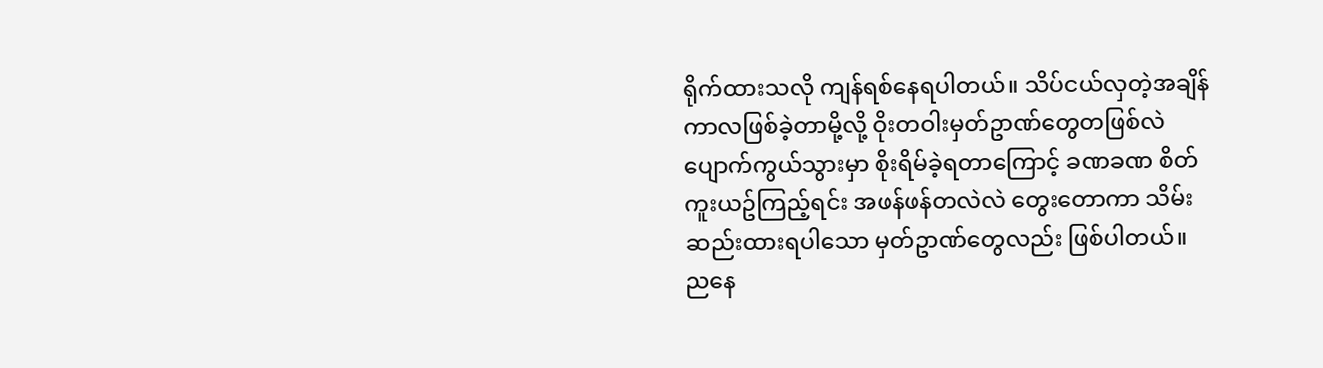ရိုက်ထားသလို ကျန်ရစ်နေရပါတယ်။ သိပ်ငယ်လှတဲ့အချိန်ကာလဖြစ်ခဲ့တာမို့လို့ ဝိုးတဝါးမှတ်ဥာဏ်တွေတဖြစ်လဲ ပျောက်ကွယ်သွားမှာ စိုးရိမ်ခဲ့ရတာကြောင့် ခဏခဏ စိတ်ကူးယဥ်ကြည့်ရင်း အဖန်ဖန်တလဲလဲ တွေးတောကာ သိမ်းဆည်းထားရပါသော မှတ်ဥာဏ်တွေလည်း ဖြစ်ပါတယ်။
ညနေ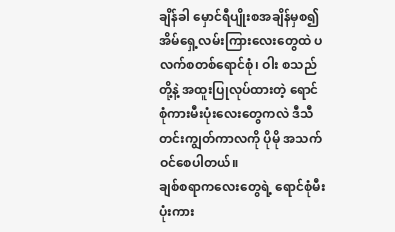ချိန်ခါ မှောင်ရီပျိုးစအချိန်မှစ၍ အိမ်ရှေ့လမ်းကြားလေးတွေထဲ ပလက်စတစ်ရောင်စုံ၊ ဝါး စသည်တို့နဲ့ အထူးပြုလုပ်ထားတဲ့ ရောင်စုံကားမီးပုံးလေးတွေကလဲ ဒီသီတင်းကျွတ်ကာလကို ပိုမို အသက်ဝင်စေပါတယ်။
ချစ်စရာကလေးတွေရဲ့ ရောင်စုံမီးပုံးကား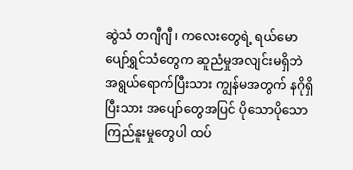ဆွဲသံ တဂျီဂျီ ၊ ကလေးတွေရဲ့ ရယ်မောပျော်ရွှင်သံတွေက ဆူညံမှုအလျင်းမရှိဘဲ အရွယ်ရောက်ပြီးသား ကျွန်မအတွက် နဂိုရှိပြီးသား အပျော်တွေအပြင် ပိုသောပိုသော ကြည်နူးမှုတွေပါ ထပ်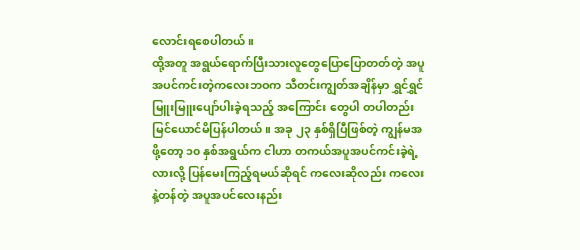လောင်းရစေပါတယ်။
ထို့အတူ အရွယ်ရောက်ပြီးသားလူတွေပြောပြောတတ်တဲ့ အပူအပင်ကင်းတဲ့ကလေးဘဝက သီတင်းကျွတ်အချိန်မှာ ရွှင်ရွှင်မြူးမြူးပျော်ပါးခဲ့ရသည့် အကြောင်း တွေပါ တပါတည်း မြင်ယောင်မိပြန်ပါတယ်။ အခု ၂၃ နှစ်ရှိပြီဖြစ်တဲ့ ကျွန်မအဖို့တော့ ၁၀ နှစ်အရွယ်က ငါဟာ တကယ်အပူအပင်ကင်းခဲ့ရဲ့လားလို့ ပြန်မေးကြည့်ရမယ်ဆိုရင် ကလေးဆိုလည်း ကလေးနဲ့တန်တဲ့ အပူအပင်လေးနည်း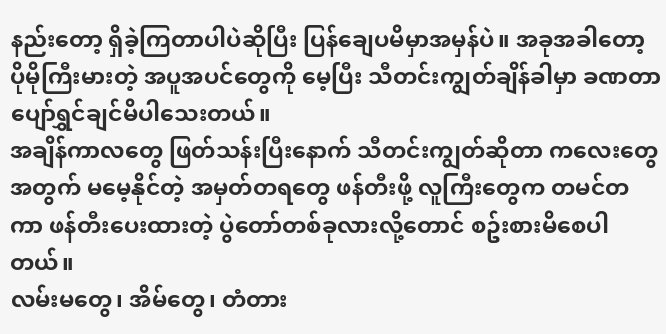နည်းတော့ ရှိခဲ့ကြတာပါပဲဆိုပြီး ပြန်ချေပမိမှာအမှန်ပဲ။ အခုအခါတော့ ပိုမိုကြီးမားတဲ့ အပူအပင်တွေကို မေ့ပြီး သီတင်းကျွတ်ချိန်ခါမှာ ခဏတာ ပျော်ရွှင်ချင်မိပါသေးတယ်။
အချိန်ကာလတွေ ဖြတ်သန်းပြီးနောက် သီတင်းကျွတ်ဆိုတာ ကလေးတွေအတွက် မမေ့နိုင်တဲ့ အမှတ်တရတွေ ဖန်တီးဖို့ လူကြီးတွေက တမင်တကာ ဖန်တီးပေးထားတဲ့ ပွဲတော်တစ်ခုလားလို့တောင် စဥ်းစားမိစေပါတယ်။
လမ်းမတွေ၊ အိမ်တွေ၊ တံတား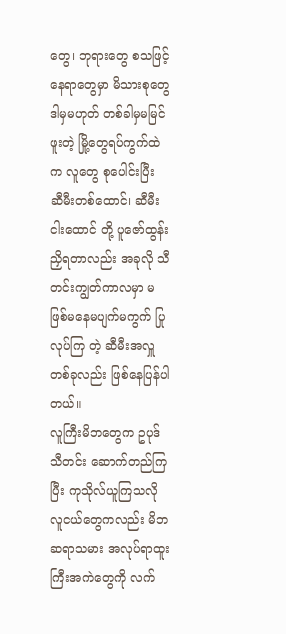တွေ၊ ဘုရားတွေ စသဖြင့် နေရာတွေမှာ မိသားစုတွေ ဒါမှမဟုတ် တစ်ခါမှမမြင်ဖူးတဲ့ မြို့တွေရပ်ကွက်ထဲက လူတွေ စုပေါင်းပြီး ဆီမီးတစ်ထောင်၊ ဆီမီးငါးထောင် တို့ ပူဇော်ထွန်းညှိရတာလည်း အခုလို သီတင်းကျွတ်ကာလမှာ မဖြစ်မနေမပျက်မကွက် ပြုလုပ်ကြ တဲ့ ဆီမီးအလှူတစ်ခုလည်း ဖြစ်နေပြန်ပါတယ်။
လူကြီးမိဘတွေက ဥပုဒ် သီတင်း ဆောက်တည်ကြပြီး ကုသိုလ်ယူကြသလို လူငယ်တွေကလည်း မိဘဆရာသမား အလုပ်ရာထူးကြီးအကဲတွေကို လက်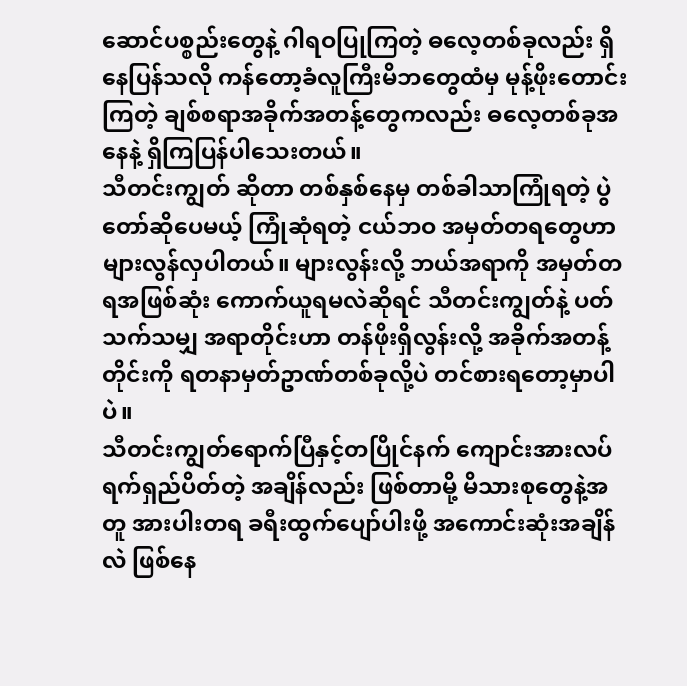ဆောင်ပစ္စည်းတွေနဲ့ ဂါရဝပြုကြတဲ့ ဓလေ့တစ်ခုလည်း ရှိနေပြန်သလို ကန်တော့ခံလူကြီးမိဘတွေထံမှ မုန့်ဖိုးတောင်းကြတဲ့ ချစ်စရာအခိုက်အတန့်တွေကလည်း ဓလေ့တစ်ခုအနေနဲ့ ရှိကြပြန်ပါသေးတယ်။
သီတင်းကျွတ် ဆိုတာ တစ်နှစ်နေမှ တစ်ခါသာကြုံရတဲ့ ပွဲတော်ဆိုပေမယ့် ကြုံဆုံရတဲ့ ငယ်ဘဝ အမှတ်တရတွေဟာ များလွန်လှပါတယ်။ များလွန်းလို့ ဘယ်အရာကို အမှတ်တရအဖြစ်ဆုံး ကောက်ယူရမလဲဆိုရင် သီတင်းကျွတ်နဲ့ ပတ်သက်သမျှ အရာတိုင်းဟာ တန်ဖိုးရှိလွန်းလို့ အခိုက်အတန့်တိုင်းကို ရတနာမှတ်ဥာဏ်တစ်ခုလို့ပဲ တင်စားရတော့မှာပါပဲ။
သီတင်းကျွတ်ရောက်ပြီနှင့်တပြိုင်နက် ကျောင်းအားလပ်ရက်ရှည်ပိတ်တဲ့ အချိန်လည်း ဖြစ်တာမို့ မိသားစုတွေနဲ့အတူ အားပါးတရ ခရီးထွက်ပျော်ပါးဖို့ အကောင်းဆုံးအချိန်လဲ ဖြစ်နေ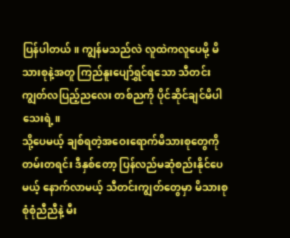ပြန်ပါတယ်။ ကျွန်မသည်လဲ လူထဲကလူပေမို့ မိသားစုနဲ့အတူ ကြည်နူးပျော်ရွှင်ရသော သီတင်းကျွတ်လပြည့်ညလေး တစ်ညကို ပိုင်ဆိုင်ချင်မိပါသေးရဲ့။
သို့ပေမယ့် ချစ်ရတဲ့အဝေးရောက်မိသားစုတွေကို တမ်းတရင်း ဒီနှစ်တော့ ပြန်လည်မဆုံစည်းနိုင်ပေမယ့် နောက်လာမယ့် သီတင်းကျွတ်တွေမှာ မိသားစုစုံစုံညီညီနဲ့ မီး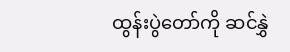ထွန်းပွဲတော်ကို ဆင်နွှဲ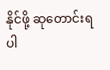နိုင်ဖို့ ဆုတောင်းရပါ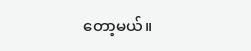တော့မယ်။